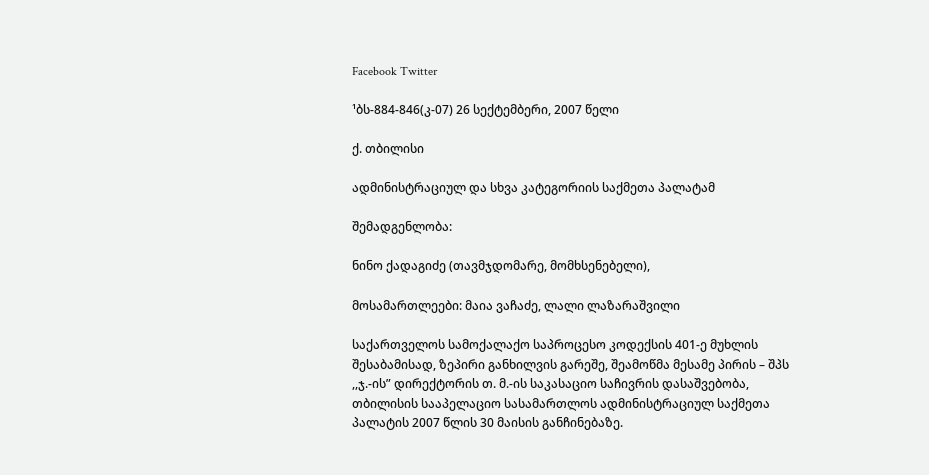Facebook Twitter

¹ბს-884-846(კ-07) 26 სექტემბერი, 2007 წელი

ქ. თბილისი

ადმინისტრაციულ და სხვა კატეგორიის საქმეთა პალატამ

შემადგენლობა:

ნინო ქადაგიძე (თავმჯდომარე, მომხსენებელი),

მოსამართლეები: მაია ვაჩაძე, ლალი ლაზარაშვილი

საქართველოს სამოქალაქო საპროცესო კოდექსის 401-ე მუხლის შესაბამისად, ზეპირი განხილვის გარეშე, შეამოწმა მესამე პირის – შპს ,,ჯ.-ის” დირექტორის თ. მ.-ის საკასაციო საჩივრის დასაშვებობა, თბილისის სააპელაციო სასამართლოს ადმინისტრაციულ საქმეთა პალატის 2007 წლის 30 მაისის განჩინებაზე.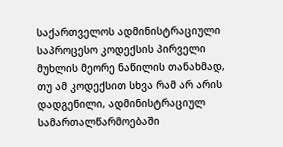საქართველოს ადმინისტრაციული საპროცესო კოდექსის პირველი მუხლის მეორე ნაწილის თანახმად, თუ ამ კოდექსით სხვა რამ არ არის დადგენილი, ადმინისტრაციულ სამართალწარმოებაში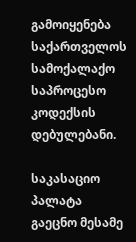გამოიყენება საქართველოს სამოქალაქო საპროცესო კოდექსის დებულებანი.

საკასაციო პალატა გაეცნო მესამე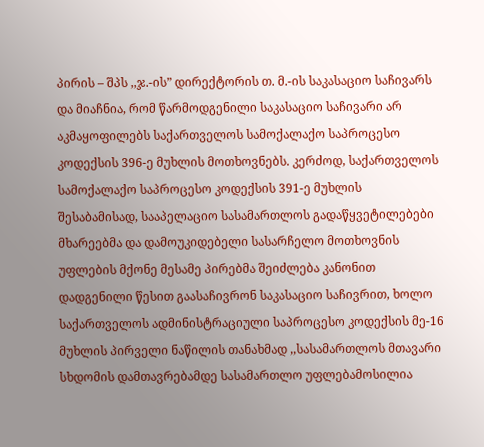პირის – შპს ,,ჯ.-ის” დირექტორის თ. მ.-ის საკასაციო საჩივარს და მიაჩნია, რომ წარმოდგენილი საკასაციო საჩივარი არ აკმაყოფილებს საქართველოს სამოქალაქო საპროცესო კოდექსის 396-ე მუხლის მოთხოვნებს. კერძოდ, საქართველოს სამოქალაქო საპროცესო კოდექსის 391-ე მუხლის შესაბამისად, სააპელაციო სასამართლოს გადაწყვეტილებები მხარეებმა და დამოუკიდებელი სასარჩელო მოთხოვნის უფლების მქონე მესამე პირებმა შეიძლება კანონით დადგენილი წესით გაასაჩივრონ საკასაციო საჩივრით, ხოლო საქართველოს ადმინისტრაციული საპროცესო კოდექსის მე-16 მუხლის პირველი ნაწილის თანახმად ,,სასამართლოს მთავარი სხდომის დამთავრებამდე სასამართლო უფლებამოსილია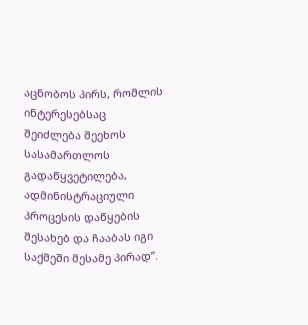აცნობოს პირს, რომლის ინტერესებსაც შეიძლება შეეხოს სასამართლოს გადაწყვეტილება, ადმინისტრაციული პროცესის დაწყების შესახებ და ჩააბას იგი საქმეში მესამე პირად”.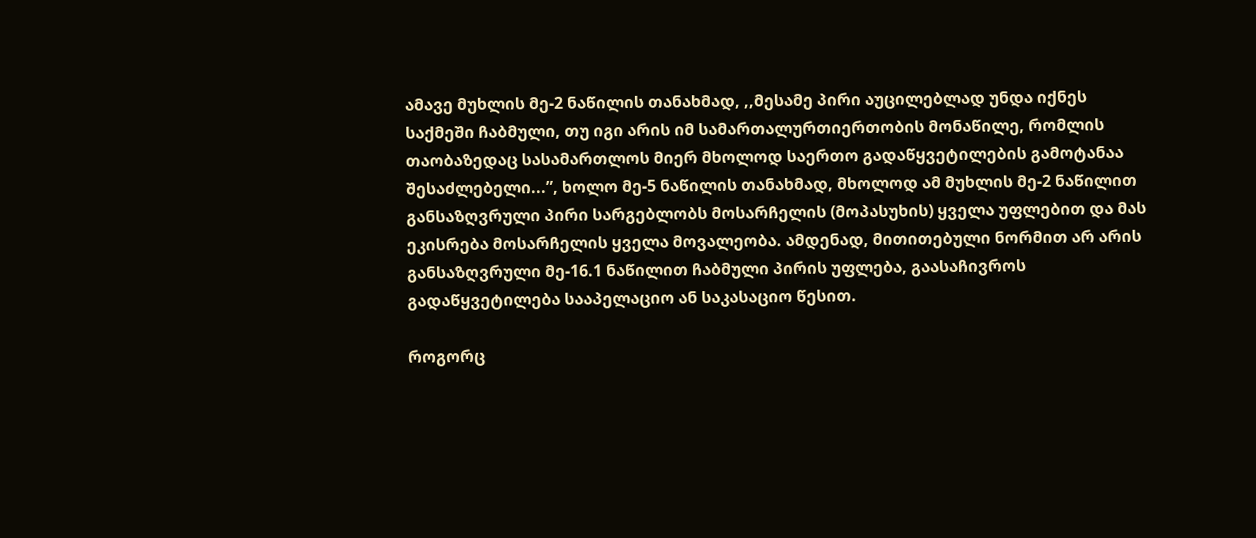ამავე მუხლის მე-2 ნაწილის თანახმად, ,,მესამე პირი აუცილებლად უნდა იქნეს საქმეში ჩაბმული, თუ იგი არის იმ სამართალურთიერთობის მონაწილე, რომლის თაობაზედაც სასამართლოს მიერ მხოლოდ საერთო გადაწყვეტილების გამოტანაა შესაძლებელი...”, ხოლო მე-5 ნაწილის თანახმად, მხოლოდ ამ მუხლის მე-2 ნაწილით განსაზღვრული პირი სარგებლობს მოსარჩელის (მოპასუხის) ყველა უფლებით და მას ეკისრება მოსარჩელის ყველა მოვალეობა. ამდენად, მითითებული ნორმით არ არის განსაზღვრული მე-16.1 ნაწილით ჩაბმული პირის უფლება, გაასაჩივროს გადაწყვეტილება სააპელაციო ან საკასაციო წესით.

როგორც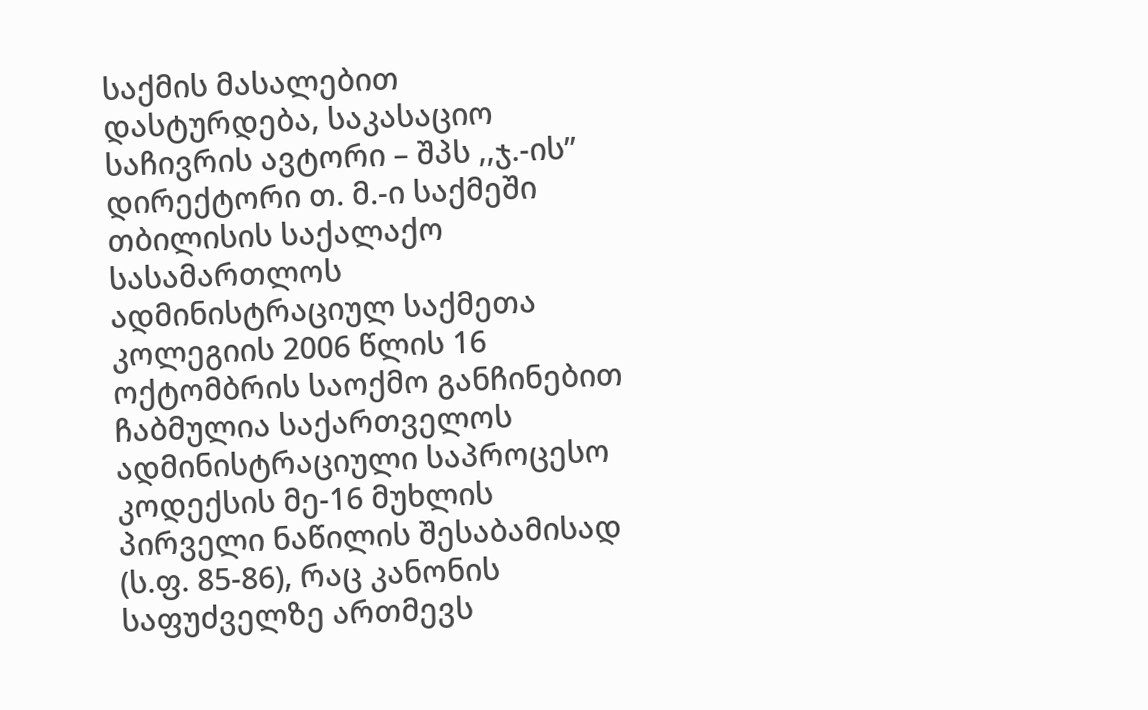საქმის მასალებით დასტურდება, საკასაციო საჩივრის ავტორი – შპს ,,ჯ.-ის” დირექტორი თ. მ.-ი საქმეში თბილისის საქალაქო სასამართლოს ადმინისტრაციულ საქმეთა კოლეგიის 2006 წლის 16 ოქტომბრის საოქმო განჩინებით ჩაბმულია საქართველოს ადმინისტრაციული საპროცესო კოდექსის მე-16 მუხლის პირველი ნაწილის შესაბამისად (ს.ფ. 85-86), რაც კანონის საფუძველზე ართმევს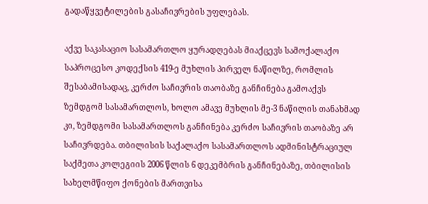გადაწყვეტილების გასაჩივრების უფლებას.

აქვე საკასაციო სასამართლო ყურადღებას მიაქცევს სამოქალაქო საპროცესო კოდექსის 419-ე მუხლის პირველ ნაწილზე, რომლის შესაბამისადაც, კერძო საჩივრის თაობაზე განჩინება გამოაქვს ზემდგომ სასამართლოს, ხოლო ამავე მუხლის მე-3 ნაწილის თანახმად კი, ზემდგომი სასამართლოს განჩინება კერძო საჩივრის თაობაზე არ საჩივრდება. თბილისის საქალაქო სასამართლოს ადმინისტრაციულ საქმეთა კოლეგიის 2006 წლის 6 დეკემბრის განჩინებაზე, თბილისის სახელმწიფო ქონების მართვისა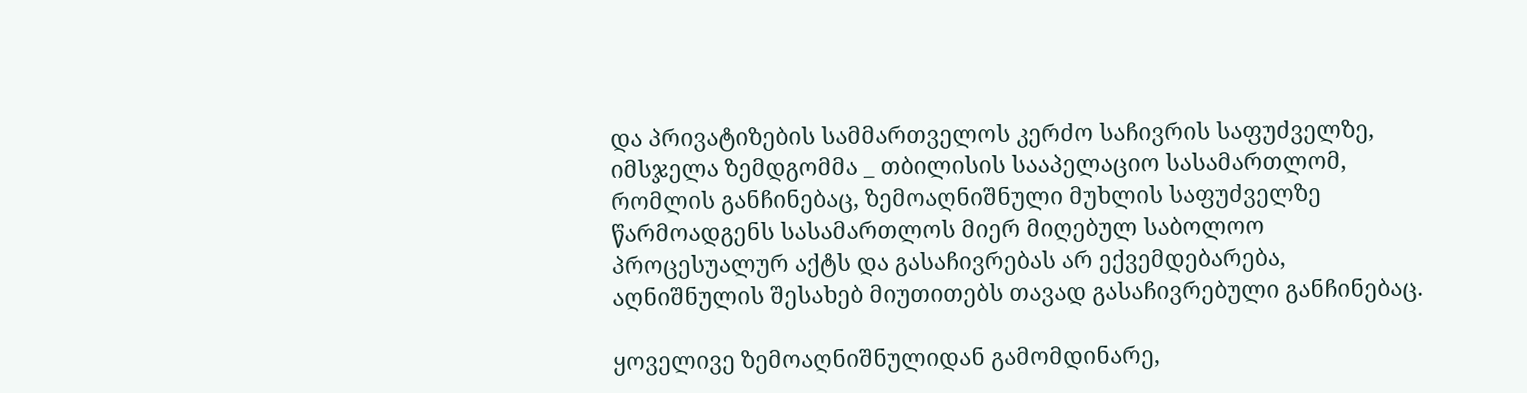და პრივატიზების სამმართველოს კერძო საჩივრის საფუძველზე, იმსჯელა ზემდგომმა _ თბილისის სააპელაციო სასამართლომ, რომლის განჩინებაც, ზემოაღნიშნული მუხლის საფუძველზე წარმოადგენს სასამართლოს მიერ მიღებულ საბოლოო პროცესუალურ აქტს და გასაჩივრებას არ ექვემდებარება, აღნიშნულის შესახებ მიუთითებს თავად გასაჩივრებული განჩინებაც.

ყოველივე ზემოაღნიშნულიდან გამომდინარე,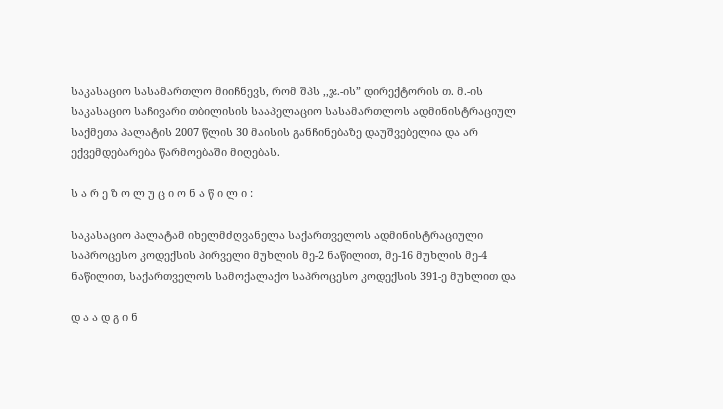საკასაციო სასამართლო მიიჩნევს, რომ შპს ,,ჯ.-ის” დირექტორის თ. მ.-ის საკასაციო საჩივარი თბილისის სააპელაციო სასამართლოს ადმინისტრაციულ საქმეთა პალატის 2007 წლის 30 მაისის განჩინებაზე დაუშვებელია და არ ექვემდებარება წარმოებაში მიღებას.

ს ა რ ე ზ ო ლ უ ც ი ო ნ ა წ ი ლ ი :

საკასაციო პალატამ იხელმძღვანელა საქართველოს ადმინისტრაციული საპროცესო კოდექსის პირველი მუხლის მე-2 ნაწილით, მე-16 მუხლის მე-4 ნაწილით, საქართველოს სამოქალაქო საპროცესო კოდექსის 391-ე მუხლით და

დ ა ა დ გ ი ნ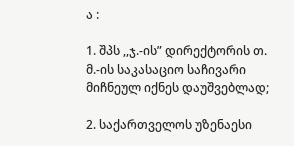ა :

1. შპს ,,ჯ.-ის” დირექტორის თ. მ.-ის საკასაციო საჩივარი მიჩნეულ იქნეს დაუშვებლად;

2. საქართველოს უზენაესი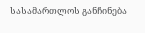სასამართლოს განჩინება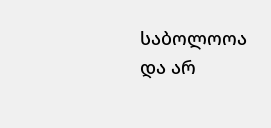საბოლოოა და არ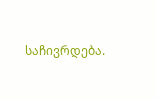საჩივრდება.